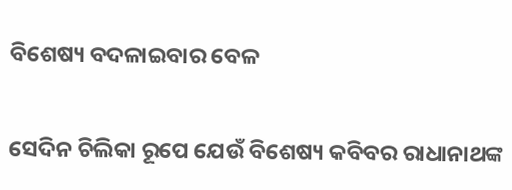ବିଶେଷ୍ୟ ବଦଳାଇବାର ବେଳ

ସେଦିନ ଚିଲିକା ରୂପେ ଯେଉଁ ବିଶେଷ୍ୟ କବିବର ରାଧାନାଥଙ୍କ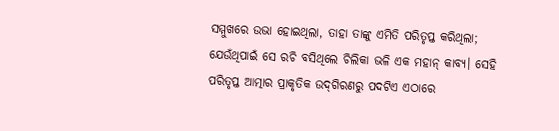ସମ୍ମୁଖରେ ଉଭା ହୋଇଥିଲା, ତାହା ତାଙ୍କୁ ଏମିତି ପରିତୃପ୍ତ କରିଥିଲା; ଯେଉଁଥିପାଇଁ ସେ ରଚି ବସିଥିଲେ ଚିଲିକା ଭଳି ଏକ ମହାନ୍‌ କାବ୍ୟ। ସେହି ପରିତୃପ୍ତ ଆତ୍ମାର ପ୍ରାକୃତିକ ଉଦ୍‌ଗିରଣରୁ ପଦଟିଏ ଏଠାରେ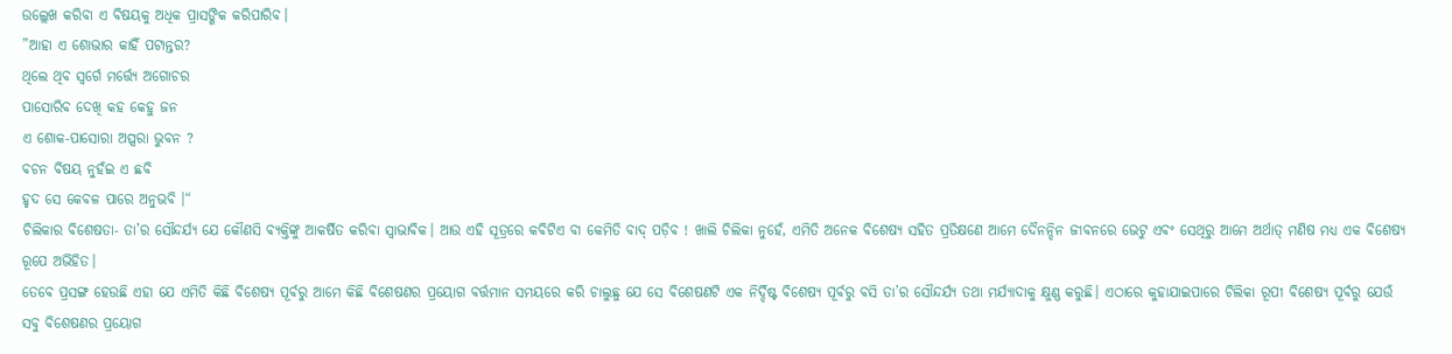ଉଲ୍ଲେଖ କରିବା ଏ ବିଷୟକୁ ଅଧିକ ପ୍ରାସଙ୍ଗିକ କରିପାରିବ।
”ଆହା ଏ ଶୋଭାର କାହିଁ ପଟାନ୍ତର?
ଥିଲେ ଥିବ ସ୍ବର୍ଗେ ମର୍ତ୍ତ୍ୟେ ଅଗୋଚର
ପାସୋରିବ ଦେଖି କହ କେହୁ ଜନ
ଏ ଶୋକ-ପାସୋରା ଅପ୍ସରା ଭୁବନ ?
ବଚନ ବିଷୟ ନୁହଁଇ ଏ ଛବି
ହୃଦ ସେ କେବଳ ପାରେ ଅନୁଭବି ।“
ଚିଲିକାର ବିଶେଷତା- ତା’ର ସୌନ୍ଦର୍ଯ୍ୟ ଯେ କୌଣସି ବ୍ୟକ୍ତିଙ୍କୁ ଆକର୍ଷିତ କରିବା ସ୍ବାଭାବିକ। ଆଉ ଏହି ସୂତ୍ରରେ କବିଟିଏ ବା କେମିତି ବାଦ୍‌ ପଡ଼ିବ ! ଖାଲି ଚିଲିକା ନୁହେଁ, ଏମିତି ଅନେକ ବିଶେଷ୍ୟ ସହିତ ପ୍ରତିକ୍ଷଣେ ଆମେ ଦୈନନ୍ଦିନ ଜୀବନରେ ଭେଟୁ ଏବଂ ସେଥିରୁ ଆମେ ଅର୍ଥାତ୍‌ ମଣିଷ ମଧ୍ୟ ଏକ ବିଶେଷ୍ୟ ରୂପେ ଅଭିହିତ।
ତେବେ ପ୍ରସଙ୍ଗ ହେଉଛି ଏହା ଯେ ଏମିତି କିଛି ବିଶେଷ୍ୟ ପୂର୍ବରୁ ଆମେ କିଛି ବିଶେଷଣର ପ୍ରୟୋଗ ବର୍ତ୍ତମାନ ସମୟରେ କରି ଚାଲୁଛୁ ଯେ ସେ ବିଶେଷଣଟି ଏକ ନିର୍ଦ୍ଦିଷ୍ଟ ବିଶେଷ୍ୟ ପୂର୍ବରୁ ବସି ତା’ର ସୌନ୍ଦର୍ଯ୍ୟ ତଥା ମର୍ଯ୍ୟାଦାକୁ କ୍ଷୁଣ୍ଣ କରୁଛି। ଏଠାରେ କୁହାଯାଇପାରେ ଚିଲିକା ରୂପୀ ବିଶେଷ୍ୟ ପୂର୍ବରୁ ଯେଉଁ ସବୁ ବିଶେଷଣର ପ୍ରୟୋଗ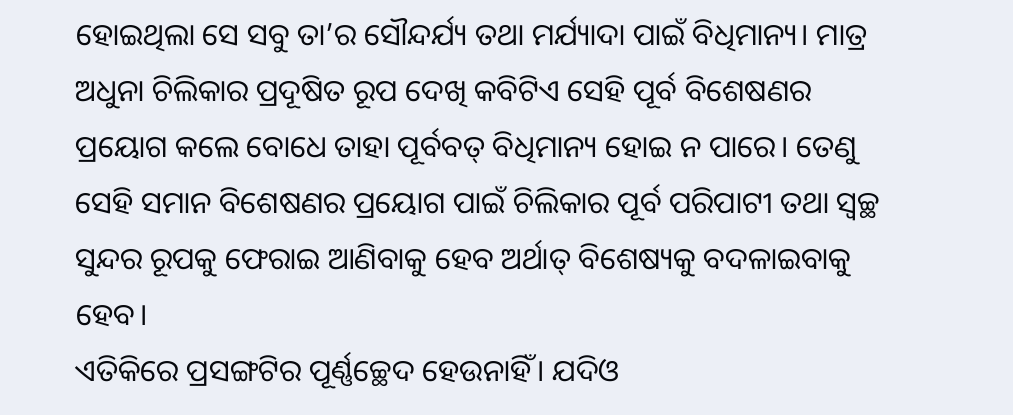ହୋଇଥିଲା ସେ ସବୁ ତା’ର ସୌନ୍ଦର୍ଯ୍ୟ ତଥା ମର୍ଯ୍ୟାଦା ପାଇଁ ବିଧିମାନ୍ୟ। ମାତ୍ର ଅଧୁନା ଚିଲିକାର ପ୍ରଦୂଷିତ ରୂପ ଦେଖି କବିଟିଏ ସେହି ପୂର୍ବ ବିଶେଷଣର ପ୍ରୟୋଗ କଲେ ବୋଧେ ତାହା ପୂର୍ବବତ୍‌ ବିଧିମାନ୍ୟ ହୋଇ ନ ପାରେ। ତେଣୁ ସେହି ସମାନ ବିଶେଷଣର ପ୍ରୟୋଗ ପାଇଁ ଚିଲିକାର ପୂର୍ବ ପରିପାଟୀ ତଥା ସ୍ବଚ୍ଛ ସୁନ୍ଦର ରୂପକୁ ଫେରାଇ ଆଣିବାକୁ ହେବ ଅର୍ଥାତ୍‌ ବିଶେଷ୍ୟକୁ ବଦଳାଇବାକୁ ହେବ।
ଏତିକିରେ ପ୍ରସଙ୍ଗଟିର ପୂର୍ଣ୍ଣଚ୍ଛେଦ ହେଉନାହିଁ। ଯଦିଓ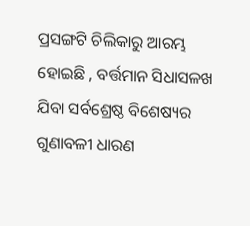ପ୍ରସଙ୍ଗଟି ଚିଲିକାରୁ ଆରମ୍ଭ ହୋଇଛି , ବର୍ତ୍ତମାନ ସିଧାସଳଖ ଯିବା ସର୍ବଶ୍ରେଷ୍ଠ ବିଶେଷ୍ୟର ଗୁଣାବଳୀ ଧାରଣ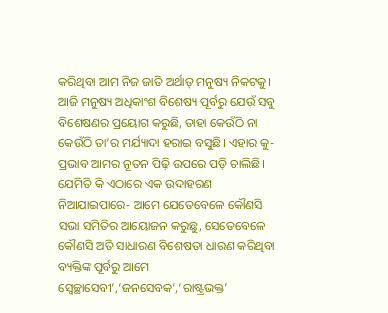କରିଥିବା ଆମ ନିଜ ଜାତି ଅର୍ଥାତ୍‌ ମନୁଷ୍ୟ ନିକଟକୁ। ଆଜି ମନୁଷ୍ୟ ଅଧିକାଂଶ ବିଶେଷ୍ୟ ପୂର୍ବରୁ ଯେଉଁ ସବୁ ବିଶେଷଣର ପ୍ରୟୋଗ କରୁଛି, ତାହା କେଉଁଠି ନା କେଉଁଠି ତା’ର ମର୍ଯ୍ୟାଦା ହରାଇ ବସୁଛି। ଏହାର କୁ-ପ୍ରଭାବ ଆମର ନୂତନ ପିଢ଼ି ଉପରେ ପଡ଼ି ଚାଲିଛି। ଯେମିତି କି ଏଠାରେ ଏକ ଉଦାହରଣ ନିଆଯାଇପାରେ- ଆମେ ଯେତେବେଳେ କୌଣସି ସଭା ସମିତିର ଆୟୋଜନ କରୁଛୁ, ସେତେବେଳେ କୌଣସି ଅତି ସାଧାରଣ ବିଶେଷତା ଧାରଣ କରିଥିବା ବ୍ୟକ୍ତିଙ୍କ ପୂର୍ବରୁ ଆମେ ସ୍ବେଚ୍ଛାସେବୀ’,‘ଜନସେବକ’,‘ରାଷ୍ଟ୍ରଭକ୍ତ’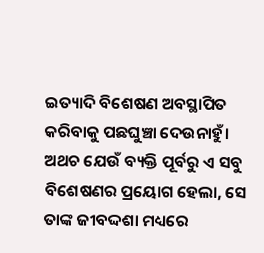ଇତ୍ୟାଦି ବିଶେଷଣ ଅବସ୍ଥାପିତ କରିବାକୁ ପଛଘୁଞ୍ଚା ଦେଉନାହୁଁ। ଅଥଚ ଯେଉଁ ବ୍ୟକ୍ତି ପୂର୍ବରୁ ଏ ସବୁ ବିଶେଷଣର ପ୍ରୟୋଗ ହେଲା, ସେ ତାଙ୍କ ଜୀବଦ୍ଦଶା ମଧ୍ୟରେ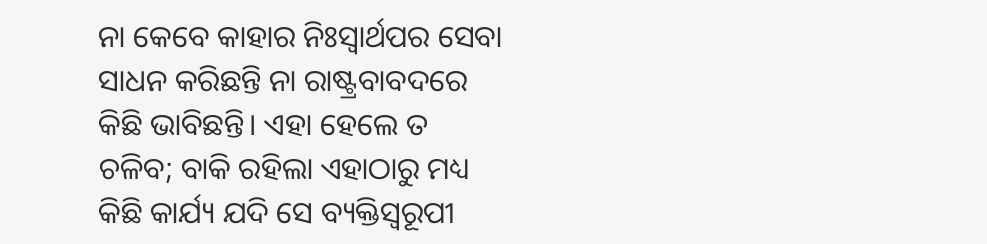ନା କେବେ କାହାର ନିଃସ୍ବାର୍ଥପର ସେବା ସାଧନ କରିଛନ୍ତି ନା ରାଷ୍ଟ୍ରବାବଦରେ କିଛି ଭାବିଛନ୍ତି। ଏହା ହେଲେ ତ ଚଳିବ; ବାକି ରହିଲା ଏହାଠାରୁ ମଧ୍ୟ କିଛି କାର୍ଯ୍ୟ ଯଦି ସେ ବ୍ୟକ୍ତିସ୍ବରୂପୀ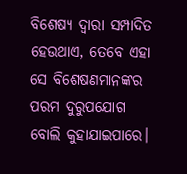ବିଶେଷ୍ୟ ଦ୍ବାରା ସମ୍ପାଦିତ ହେଉଥାଏ, ତେବେ ଏହା ସେ ବିଶେଷଣମାନଙ୍କର ପରମ ଦୁରୁପଯୋଗ ବୋଲି କୁହାଯାଇପାରେ।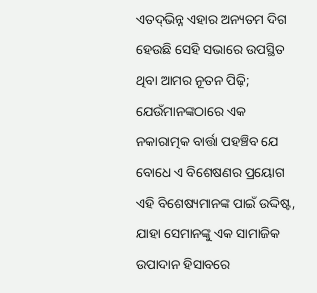ଏତଦ୍‌ଭିନ୍ନ ଏହାର ଅନ୍ୟତମ ଦିଗ ହେଉଛି ସେହି ସଭାରେ ଉପସ୍ଥିତ ଥିବା ଆମର ନୂତନ ପିଢ଼ି; ଯେଉଁମାନଙ୍କଠାରେ ଏକ ନକାରାତ୍ମକ ବାର୍ତ୍ତା ପହଞ୍ଚିବ ଯେ ବୋଧେ ଏ ବିଶେଷଣର ପ୍ରୟୋଗ ଏହି ବିଶେଷ୍ୟମାନଙ୍କ ପାଇଁ ଉଦ୍ଦିଷ୍ଟ, ଯାହା ସେମାନଙ୍କୁ ଏକ ସାମାଜିକ ଉପାଦାନ ହିସାବରେ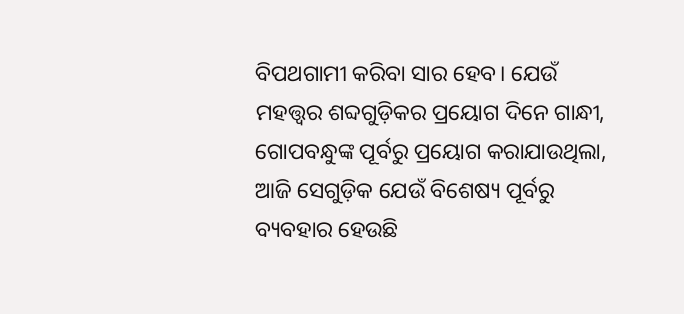ବିପଥଗାମୀ କରିବା ସାର ହେବ। ଯେଉଁ ମହତ୍ତ୍ୱର ଶବ୍ଦଗୁଡ଼ିକର ପ୍ରୟୋଗ ଦିନେ ଗାନ୍ଧୀ, ଗୋପବନ୍ଧୁଙ୍କ ପୂର୍ବରୁ ପ୍ରୟୋଗ କରାଯାଉଥିଲା, ଆଜି ସେଗୁଡ଼ିକ ଯେଉଁ ବିଶେଷ୍ୟ ପୂର୍ବରୁ ବ୍ୟବହାର ହେଉଛି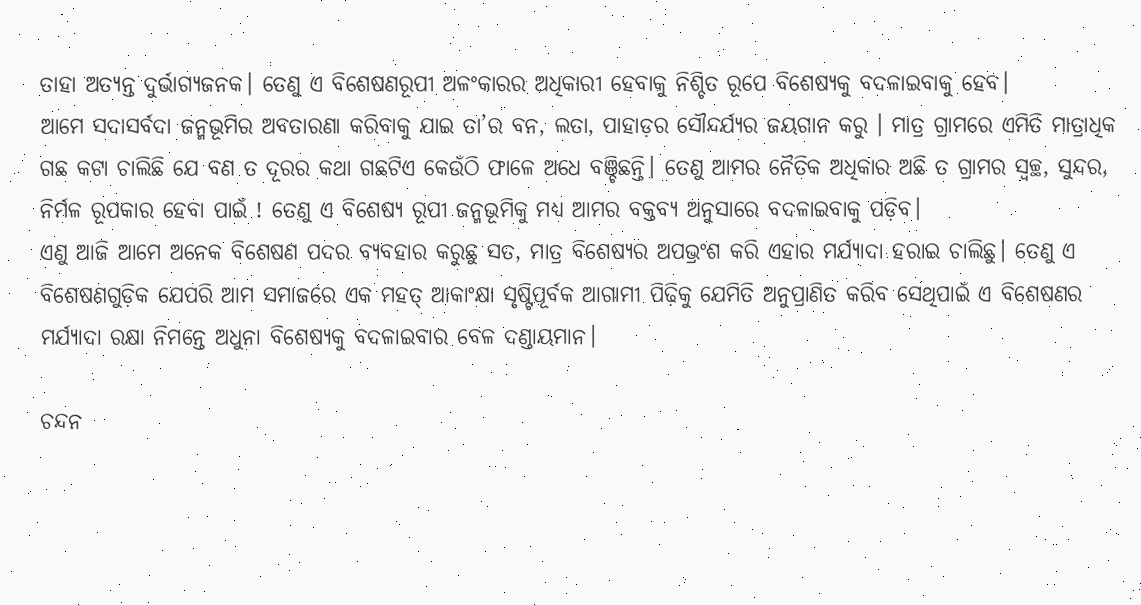ତାହା ଅତ୍ୟନ୍ତ ଦୁର୍ଭାଗ୍ୟଜନକ। ତେଣୁ ଏ ବିଶେଷଣରୂପୀ ଅଳଂକାରର ଅଧିକାରୀ ହେବାକୁ ନିଶ୍ଚିତ ରୂପେ ବିଶେଷ୍ୟକୁ ବଦଳାଇବାକୁ ହେବ।
ଆମେ ସଦାସର୍ବଦା ଜନ୍ମଭୂମିର ଅବତାରଣା କରିବାକୁ ଯାଇ ତା’ର ବନ, ଲତା, ପାହାଡ଼ର ସୌନ୍ଦର୍ଯ୍ୟର ଜୟଗାନ କରୁ । ମାତ୍ର ଗ୍ରାମରେ ଏମିତି ମାତ୍ରାଧିକ ଗଛ କଟା ଚାଲିଛି ଯେ ବଣ ତ ଦୂରର କଥା ଗଛଟିଏ କେଉଁଠି ଫାଳେ ଅଧେ ବଞ୍ଚିଛନ୍ତି। ତେଣୁ ଆମର ନୈତିକ ଅଧିକାର ଅଛି ତ ଗ୍ରାମର ସ୍ବଚ୍ଛ, ସୁନ୍ଦର, ନିର୍ମଳ ରୂପକାର ହେବା ପାଇଁ ! ତେଣୁ ଏ ବିଶେଷ୍ୟ ରୂପୀ ଜନ୍ମଭୂମିକୁ ମଧ୍ୟ ଆମର ବକ୍ତବ୍ୟ ଅନୁସାରେ ବଦଳାଇବାକୁ ପଡ଼ିବ।
ଏଣୁ ଆଜି ଆମେ ଅନେକ ବିଶେଷଣ ପଦର ବ୍ୟବହାର କରୁଛୁ ସତ, ମାତ୍ର ବିଶେଷ୍ୟର ଅପଭ୍ରଂଶ କରି ଏହାର ମର୍ଯ୍ୟାଦା ହରାଇ ଚାଲିଛୁ। ତେଣୁ ଏ ବିଶେଷଣଗୁଡ଼ିକ ଯେପରି ଆମ ସମାଜରେ ଏକ ମହତ୍‌ ଆକାଂକ୍ଷା ସୃଷ୍ଟିପୂର୍ବକ ଆଗାମୀ ପିଢ଼ିକୁ ଯେମିତି ଅନୁପ୍ରାଣିତ କରିବ ସେଥିପାଇଁ ଏ ବିଶେଷଣର ମର୍ଯ୍ୟାଦା ରକ୍ଷା ନିମନ୍ତେ ଅଧୁନା ବିଶେଷ୍ୟକୁ ବଦଳାଇବାର ବେଳ ଦଣ୍ଡାୟମାନ।

ଚନ୍ଦନ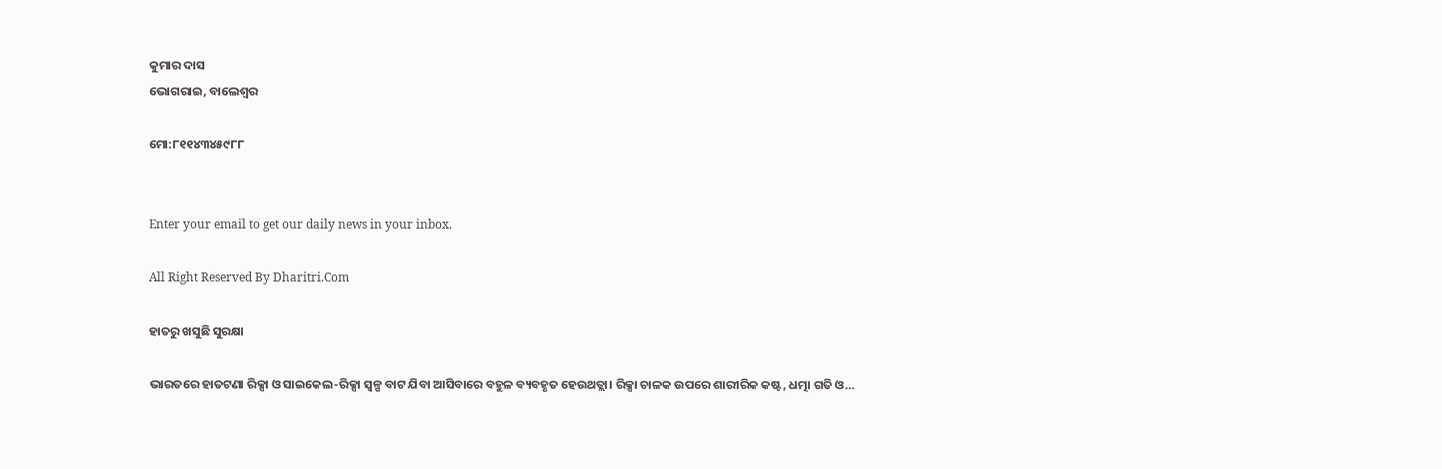କୁମାର ଦାସ
ଭୋଗରାଇ, ବାଲେଶ୍ୱର

ମୋ:୮୧୧୪୩୪୫୯୮୮


Enter your email to get our daily news in your inbox.

All Right Reserved By Dharitri.Com

ହାତରୁ ଖସୁଛି ସୁରକ୍ଷା

ଭାରତରେ ହାତଟଣା ରିକ୍ସା ଓ ସାଇକେଲ-ରିକ୍ସା ସ୍ବଳ୍ପ ବାଟ ଯିବା ଆସିବାରେ ବହୁଳ ବ୍ୟବହୃତ ହେଉଥତ୍ଲା। ରିକ୍ସା ଚାଳକ ଉପରେ ଶାରୀରିକ କଷ୍ଟ, ଧତ୍ମା ଗତି ଓ…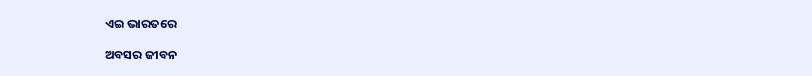ଏଇ ଭାରତରେ

ଅବସର ଜୀବନ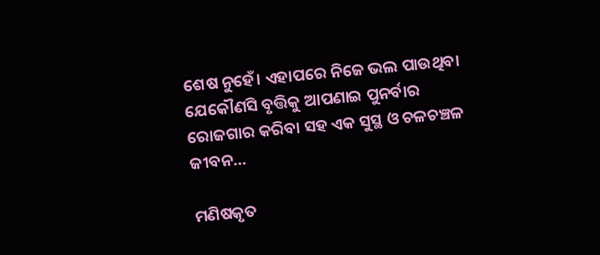ଶେଷ ନୁହେଁ। ଏହାପରେ ନିଜେ ଭଲ ପାଉଥିବା ଯେକୌଣସି ବୃତ୍ତିକୁ ଆପଣାଇ ପୁନର୍ବାର ରୋଜଗାର କରିବା ସହ ଏକ ସୁସ୍ଥ ଓ ଚଳଚଞ୍ଚଳ ଜୀବନ…

ମଣିଷକୃତ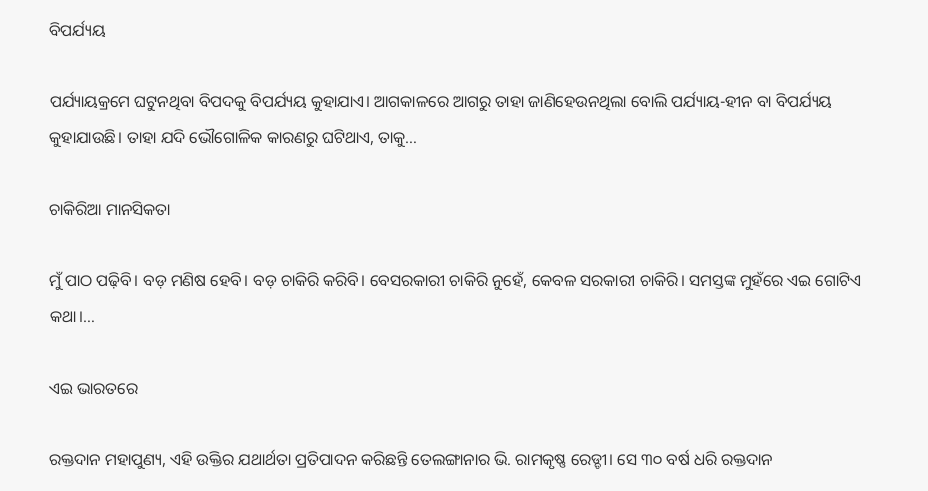ବିପର୍ଯ୍ୟୟ

ପର୍ଯ୍ୟାୟକ୍ରମେ ଘଟୁନଥିବା ବିପଦକୁ ବିପର୍ଯ୍ୟୟ କୁହାଯାଏ। ଆଗକାଳରେ ଆଗରୁ ତାହା ଜାଣିହେଉନଥିଲା ବୋଲି ପର୍ଯ୍ୟାୟ-ହୀନ ବା ବିପର୍ଯ୍ୟୟ କୁହାଯାଉଛି। ତାହା ଯଦି ଭୌଗୋଳିକ କାରଣରୁ ଘଟିଥାଏ, ତାକୁ…

ଚାକିରିଆ ମାନସିକତା

ମୁଁ ପାଠ ପଢ଼ିବି। ବଡ଼ ମଣିଷ ହେବି। ବଡ଼ ଚାକିରି କରିବି। ବେସରକାରୀ ଚାକିରି ନୁହେଁ, କେବଳ ସରକାରୀ ଚାକିରି। ସମସ୍ତଙ୍କ ମୁହଁରେ ଏଇ ଗୋଟିଏ କଥା।…

ଏଇ ଭାରତରେ

ରକ୍ତଦାନ ମହାପୁଣ୍ୟ, ଏହି ଉକ୍ତିର ଯଥାର୍ଥତା ପ୍ରତିପାଦନ କରିଛନ୍ତି ତେଲଙ୍ଗାନାର ଭି. ରାମକୃଷ୍ଣ ରେଡ୍ଡୀ। ସେ ୩୦ ବର୍ଷ ଧରି ରକ୍ତଦାନ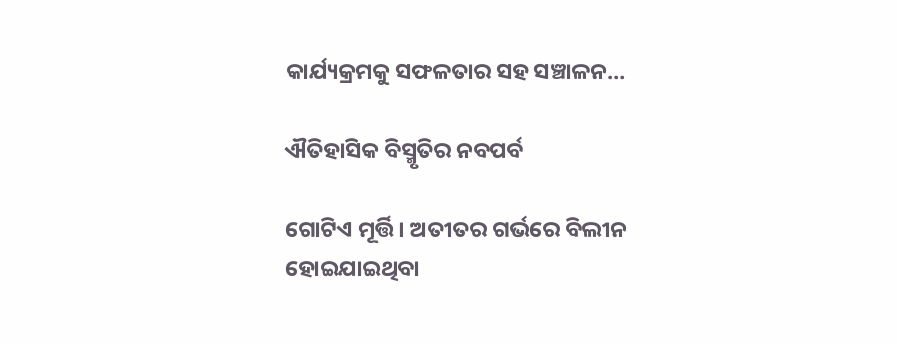କାର୍ଯ୍ୟକ୍ରମକୁ ସଫଳତାର ସହ ସଞ୍ଚାଳନ…

ଐତିହାସିକ ବିସ୍ମୃତିର ନବପର୍ବ

ଗୋଟିଏ ମୂର୍ତ୍ତି। ଅତୀତର ଗର୍ଭରେ ବିଲୀନ ହୋଇଯାଇଥିବା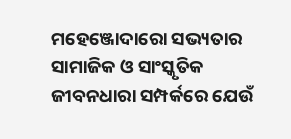ମହେଞ୍ଜୋଦାରୋ ସଭ୍ୟତାର ସାମାଜିକ ଓ ସାଂସ୍କୃତିକ ଜୀବନଧାରା ସମ୍ପର୍କରେ ଯେଉଁ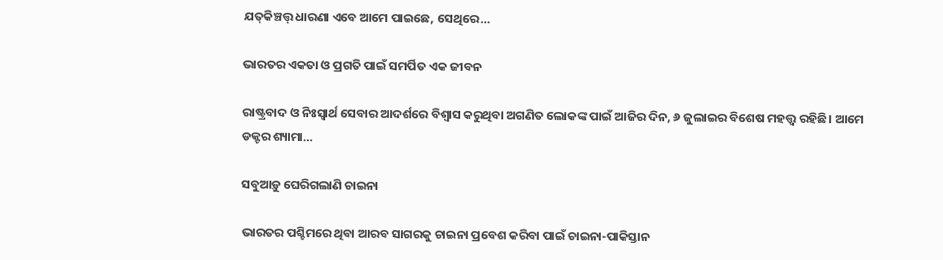ଯତ୍‌କିଞ୍ଚତ୍ତ୍‌ ଧାରଣା ଏବେ ଆମେ ପାଇଛେ, ସେଥିରେ…

ଭାରତର ଏକତା ଓ ପ୍ରଗତି ପାଇଁ ସମର୍ପିତ ଏକ ଜୀବନ

ରାଷ୍ଟ୍ରବାଦ ଓ ନିଃସ୍ବାର୍ଥ ସେବାର ଆଦର୍ଶରେ ବିଶ୍ୱାସ କରୁଥିବା ଅଗଣିତ ଲୋକଙ୍କ ପାଇଁ ଆଜିର ଦିନ, ୬ ଜୁଲାଇର ବିଶେଷ ମହତ୍ତ୍ୱ ରହିଛି। ଆମେ ଡକ୍ଟର ଶ୍ୟାମା…

ସବୁଆଡ଼ୁ ଘେରିଗଲାଣି ଚାଇନା

ଭାରତର ପଶ୍ଚିମରେ ଥିବା ଆରବ ସାଗରକୁ ଚାଇନା ପ୍ରବେଶ କରିବା ପାଇଁ ଚାଇନା-ପାକିସ୍ତାନ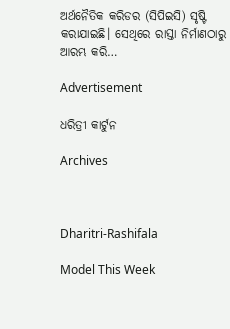ଅର୍ଥନୈତିକ କରିଡର (ସିପିଇସି) ସୃଷ୍ଟି କରାଯାଇଛି। ସେଥିରେ ରାସ୍ତା ନିର୍ମାଣଠାରୁ ଆରମ୍ଭ କରି…

Advertisement

ଧରିତ୍ରୀ କାର୍ଟୁନ

Archives



Dharitri-Rashifala

Model This Week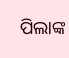ପିଲାଙ୍କ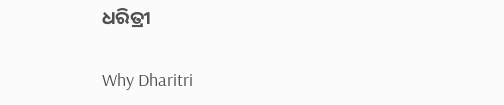ଧରିତ୍ରୀ

Why Dharitri